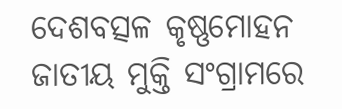ଦେଶବତ୍ସଳ କୃଷ୍ଣମୋହନ
ଜାତୀୟ ମୁକ୍ତି ସଂଗ୍ରାମରେ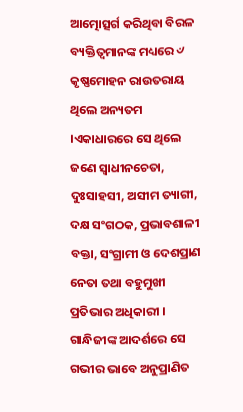ଆତ୍ମୋତ୍ସର୍ଗ କରିଥିବା ବିରଳ ବ୍ୟକ୍ତିତ୍ୱମାନଙ୍କ ମଧ୍ୟରେ ୰ କୃଷ୍ଣମୋହନ ରାଉତରାୟ ଥିଲେ ଅନ୍ୟତମ ।ଏକାଧାରରେ ସେ ଥିଲେ ଜଣେ ସ୍ୱାଧୀନଚେତା, ଦୁଃସାହସୀ, ଅସୀମ ତ୍ୟାଗୀ, ଦକ୍ଷ ସଂଗଠକ, ପ୍ରଭାବଶାଳୀ ବକ୍ତା, ସଂଗ୍ରାମୀ ଓ ଦେଶପ୍ରାଣ ନେତା ତଥା ବହୁମୁଖୀ ପ୍ରତିଭାର ଅଧିକାରୀ । ଗାନ୍ଧିଜୀଙ୍କ ଆଦର୍ଶରେ ସେ ଗଭୀର ଭାବେ ଅନୁପ୍ରାଣିତ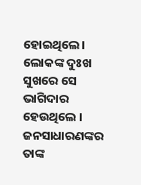ହୋଇଥିଲେ। ଲୋକଙ୍କ ଦୁଃଖ ସୁଖରେ ସେ ଭାଗିଦାର ହେଉଥିଲେ । ଜନସାଧାରଣଙ୍କର ତାଙ୍କ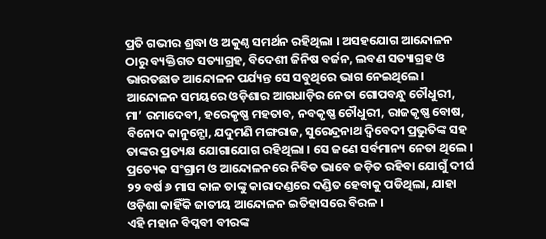ପ୍ରତି ଗଭୀର ଶ୍ରଦ୍ଧା ଓ ଅକୁଣ୍ଠ ସମର୍ଥନ ରହିଥିଲା । ଅସହଯୋଗ ଆନ୍ଦୋଳନ ଠାରୁ ବ୍ୟକ୍ତିଗତ ସତ୍ୟାଗ୍ରହ, ବିଦେଶୀ ଜିନିଷ ବର୍ଜନ, ଲବଣ ସତ୍ୟାଗ୍ରହ ଓ ଭାରତଛାଡ ଆନ୍ଦୋଳନ ପର୍ଯ୍ୟନ୍ତ ସେ ସବୁଥିରେ ଭାଗ ନେଇଥିଲେ। ଆନ୍ଦୋଳନ ସମୟରେ ଓଡ଼ିଶାର ଆଗଧାଡ଼ିର ନେତା ଗୋପବନ୍ଧୁ ଚୌଧୁରୀ, ମା’ ରମାଦେବୀ, ହରେକୃଷ୍ଣ ମହତାବ, ନବକୃଷ୍ଣ ଚୌଧୁରୀ, ରାଜକୃଷ୍ଣ ବୋଷ, ବିନୋଦ କାନୁନ୍ଗୋ, ଯଦୁମଣି ମଙ୍ଗରାଜ, ସୁରେନ୍ଦ୍ରନାଥ ଦ୍ୱିବେଦୀ ପ୍ରଭୁତିଙ୍କ ସହ ତାଙ୍କର ପ୍ରତ୍ୟକ୍ଷ ଯୋଗାଯୋଗ ରହିଥିଲା । ସେ ଜଣେ ସର୍ବମାନ୍ୟ ନେତା ଥିଲେ । ପ୍ରତ୍ୟେକ ସଂଗ୍ରାମ ଓ ଆନ୍ଦୋଳନରେ ନିବିଡ ଭାବେ ଜଡ଼ିତ ରହିବା ଯୋଗୁଁ ଦୀର୍ଘ ୨୨ ବର୍ଷ ୬ ମାସ କାଳ ତାଙ୍କୁ କାରାଦଣ୍ଡରେ ଦଣ୍ଡିତ ହେବାକୁ ପଡିଥିଲା, ଯାହା ଓଡ଼ିଶା କାହିଁକି ଜାତୀୟ ଆନ୍ଦୋଳନ ଇତିହାସରେ ବିରଳ ।
ଏହି ମହାନ ବିପ୍ଳବୀ ବୀରଙ୍କ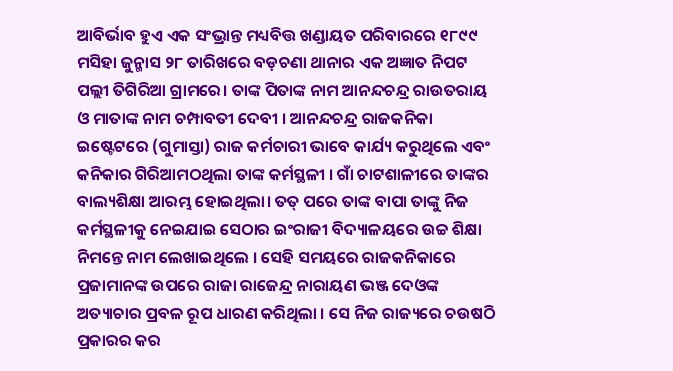ଆବିର୍ଭାବ ହୁଏ ଏକ ସଂଭ୍ରାନ୍ତ ମଧ୍ୟବିତ୍ତ ଖଣ୍ଡାୟତ ପରିବାରରେ ୧୮୯୯ ମସିହା ଜୁନ୍ମାସ ୨୮ ତାରିଖରେ ବଡ଼ଚଣା ଥାନାର ଏକ ଅଜ୍ଞାତ ନିପଟ ପଲ୍ଲୀ ତିଗିରିଆ ଗ୍ରାମରେ। ତାଙ୍କ ପିତାଙ୍କ ନାମ ଆନନ୍ଦଚନ୍ଦ୍ର ରାଉତରାୟ ଓ ମାତାଙ୍କ ନାମ ଚମ୍ପାବତୀ ଦେବୀ । ଆନନ୍ଦଚନ୍ଦ୍ର ରାଜକନିକା ଇଷ୍ଟେଟରେ (ଗୁମାସ୍ତା) ରାଜ କର୍ମଚାରୀ ଭାବେ କାର୍ଯ୍ୟ କରୁଥିଲେ ଏବଂ କନିକାର ଗିରିଆମଠଥିଲା ତାଙ୍କ କର୍ମସ୍ଥଳୀ । ଗାଁ ଚାଟଶାଳୀରେ ତାଙ୍କର ବାଲ୍ୟଶିକ୍ଷା ଆରମ୍ଭ ହୋଇଥିଲା। ତତ୍ ପରେ ତାଙ୍କ ବାପା ତାଙ୍କୁ ନିଜ କର୍ମସ୍ଥଳୀକୁ ନେଇଯାଇ ସେଠାର ଇଂରାଜୀ ବିଦ୍ୟାଳୟରେ ଉଚ୍ଚ ଶିକ୍ଷା ନିମନ୍ତେ ନାମ ଲେଖାଇଥିଲେ । ସେହି ସମୟରେ ରାଜକନିକାରେ ପ୍ରଜାମାନଙ୍କ ଉପରେ ରାଜା ରାଜେନ୍ଦ୍ର ନାରାୟଣ ଭଞ୍ଜ ଦେଓଙ୍କ ଅତ୍ୟାଚାର ପ୍ରବଳ ରୂପ ଧାରଣ କରିଥିଲା । ସେ ନିଜ ରାଜ୍ୟରେ ଚଉଷଠି ପ୍ରକାରର କର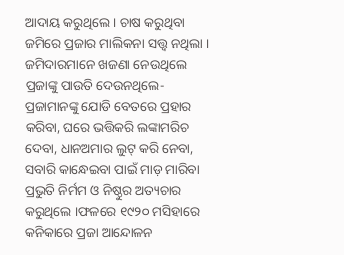ଆଦାୟ କରୁଥିଲେ । ଚାଷ କରୁଥିବା ଜମିରେ ପ୍ରଜାର ମାଲିକନା ସତ୍ତ୍ୱ ନଥିଲା । ଜମିଦାରମାନେ ଖଜଣା ନେଉଥିଲେ ପ୍ରଜାଙ୍କୁ ପାଉତି ଦେଉନଥିଲେ- ପ୍ରଜାମାନଙ୍କୁ ଯୋଡି ବେତରେ ପ୍ରହାର କରିବା, ଘରେ ଭତ୍ତିକରି ଲଙ୍କାମରିଚ ଦେବା, ଧାନଅମାର ଲୁଟ୍ କରି ନେବା, ସବାରି କାନ୍ଧେଇବା ପାଇଁ ମାଡ଼ ମାରିବା ପ୍ରଭୁତି ନିର୍ମମ ଓ ନିଷ୍ଠୁର ଅତ୍ୟଚାର କରୁଥିଲେ ।ଫଳରେ ୧୯୨୦ ମସିହାରେ କନିକାରେ ପ୍ରଜା ଆନ୍ଦୋଳନ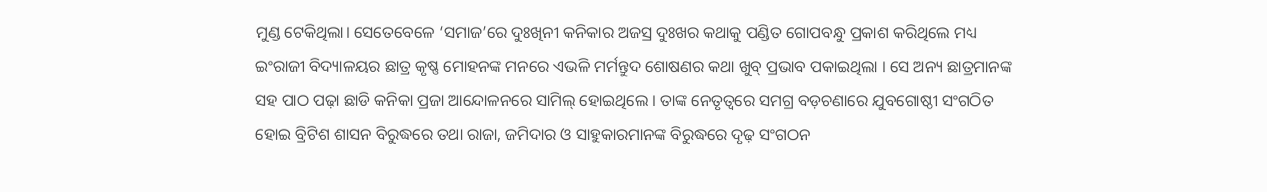ମୁଣ୍ଡ ଟେକିଥିଲା। ସେତେବେଳେ ‘ସମାଜ’ରେ ଦୁଃଖିନୀ କନିକାର ଅଜସ୍ର ଦୁଃଖର କଥାକୁ ପଣ୍ଡିତ ଗୋପବନ୍ଧୁ ପ୍ରକାଶ କରିଥିଲେ ମଧ୍ୟ ଇଂରାଜୀ ବିଦ୍ୟାଳୟର ଛାତ୍ର କୃଷ୍ଣ ମୋହନଙ୍କ ମନରେ ଏଭଳି ମର୍ମନ୍ତୁଦ ଶୋଷଣର କଥା ଖୁବ୍ ପ୍ରଭାବ ପକାଇଥିଲା । ସେ ଅନ୍ୟ ଛାତ୍ରମାନଙ୍କ ସହ ପାଠ ପଢ଼ା ଛାଡି କନିକା ପ୍ରଜା ଆନ୍ଦୋଳନରେ ସାମିଲ୍ ହୋଇଥିଲେ । ତାଙ୍କ ନେତୃତ୍ୱରେ ସମଗ୍ର ବଡ଼ଚଣାରେ ଯୁବଗୋଷ୍ଠୀ ସଂଗଠିତ ହୋଇ ବ୍ରିଟିଶ ଶାସନ ବିରୁଦ୍ଧରେ ତଥା ରାଜା, ଜମିଦାର ଓ ସାହୁକାରମାନଙ୍କ ବିରୁଦ୍ଧରେ ଦୃଢ଼ ସଂଗଠନ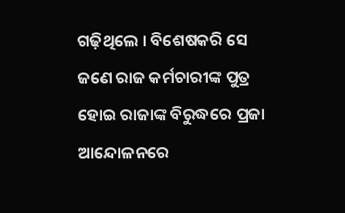ଗଢ଼ିଥିଲେ । ବିଶେଷକରି ସେ ଜଣେ ରାଜ କର୍ମଚାରୀଙ୍କ ପୁତ୍ର ହୋଇ ରାଜାଙ୍କ ବିରୁଦ୍ଧରେ ପ୍ରଜା ଆନ୍ଦୋଳନରେ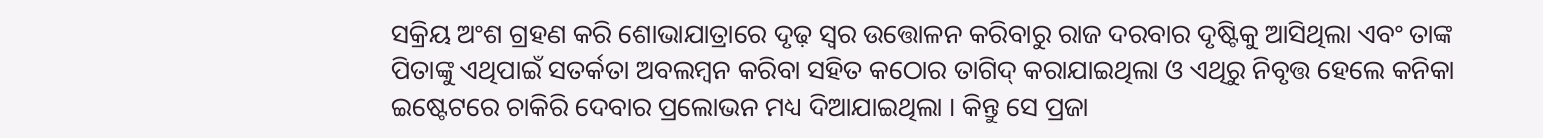ସକ୍ରିୟ ଅଂଶ ଗ୍ରହଣ କରି ଶୋଭାଯାତ୍ରାରେ ଦୃଢ଼ ସ୍ୱର ଉତ୍ତୋଳନ କରିବାରୁ ରାଜ ଦରବାର ଦୃଷ୍ଟିକୁ ଆସିଥିଲା ଏବଂ ତାଙ୍କ ପିତାଙ୍କୁ ଏଥିପାଇଁ ସତର୍କତା ଅବଲମ୍ବନ କରିବା ସହିତ କଠୋର ତାଗିଦ୍ କରାଯାଇଥିଲା ଓ ଏଥିରୁ ନିବୃତ୍ତ ହେଲେ କନିକା ଇଷ୍ଟେଟରେ ଚାକିରି ଦେବାର ପ୍ରଲୋଭନ ମଧ୍ୟ ଦିଆଯାଇଥିଲା । କିନ୍ତୁ ସେ ପ୍ରଜା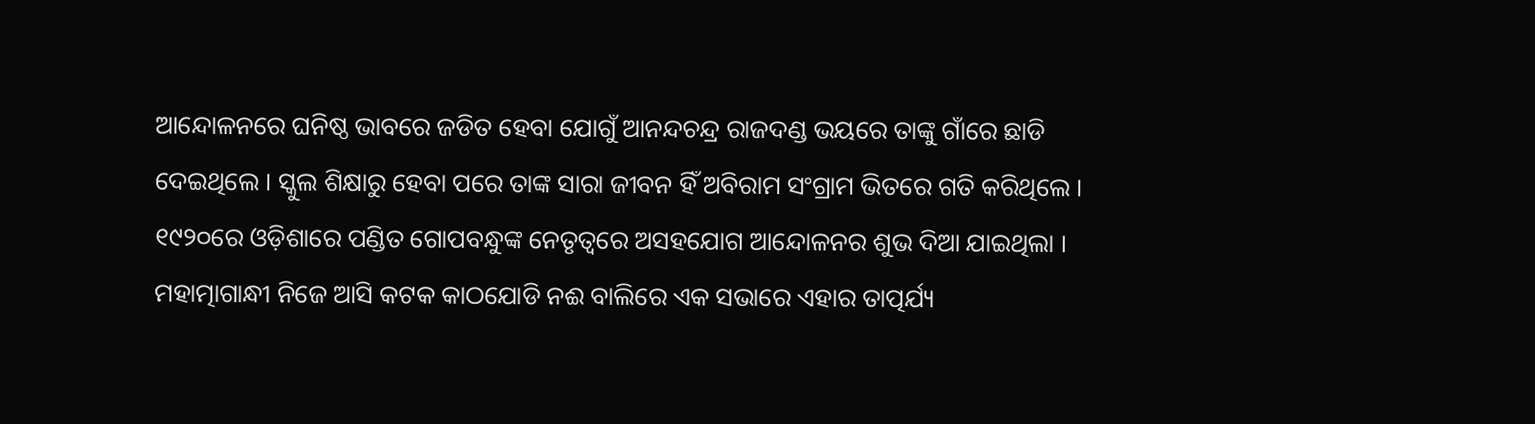ଆନ୍ଦୋଳନରେ ଘନିଷ୍ଠ ଭାବରେ ଜଡିତ ହେବା ଯୋଗୁଁ ଆନନ୍ଦଚନ୍ଦ୍ର ରାଜଦଣ୍ଡ ଭୟରେ ତାଙ୍କୁ ଗାଁରେ ଛାଡି ଦେଇଥିଲେ । ସ୍କୁଲ ଶିକ୍ଷାରୁ ହେବା ପରେ ତାଙ୍କ ସାରା ଜୀବନ ହିଁ ଅବିରାମ ସଂଗ୍ରାମ ଭିତରେ ଗତି କରିଥିଲେ । ୧୯୨୦ରେ ଓଡ଼ିଶାରେ ପଣ୍ଡିତ ଗୋପବନ୍ଧୁଙ୍କ ନେତୃତ୍ୱରେ ଅସହଯୋଗ ଆନ୍ଦୋଳନର ଶୁଭ ଦିଆ ଯାଇଥିଲା । ମହାତ୍ମାଗାନ୍ଧୀ ନିଜେ ଆସି କଟକ କାଠଯୋଡି ନଈ ବାଲିରେ ଏକ ସଭାରେ ଏହାର ତାତ୍ପର୍ଯ୍ୟ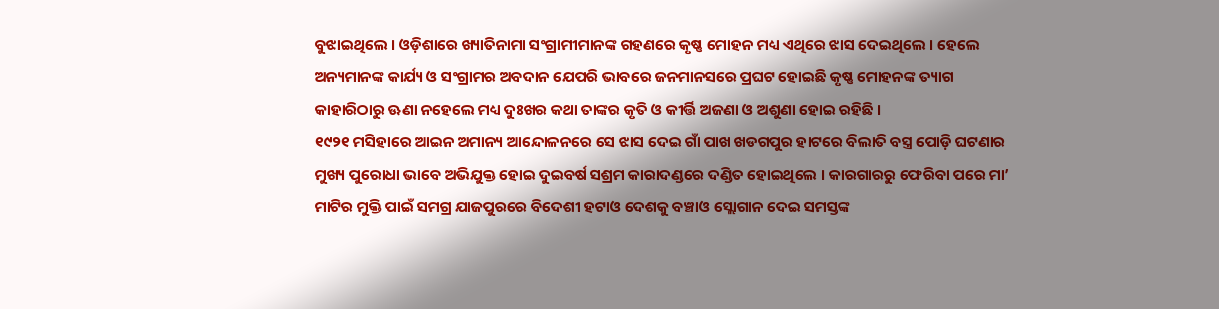ବୁଝାଇଥିଲେ । ଓଡ଼ିଶାରେ ଖ୍ୟାତିନାମା ସଂଗ୍ରାମୀମାନଙ୍କ ଗହଣରେ କୃଷ୍ଣ ମୋହନ ମଧ୍ୟ ଏଥିରେ ଝାସ ଦେଇଥିଲେ । ହେଲେ ଅନ୍ୟମାନଙ୍କ କାର୍ଯ୍ୟ ଓ ସଂଗ୍ରାମର ଅବଦାନ ଯେପରି ଭାବରେ ଜନମାନସରେ ପ୍ରଘଟ ହୋଇଛି କୃଷ୍ଣ ମୋହନଙ୍କ ତ୍ୟାଗ କାହାରିଠାରୁ ଊଣା ନହେଲେ ମଧ୍ୟ ଦୁଃଖର କଥା ତାଙ୍କର କୃତି ଓ କୀର୍ତ୍ତି ଅଜଣା ଓ ଅଶୁଣା ହୋଇ ରହିଛି ।
୧୯୨୧ ମସିହାରେ ଆଇନ ଅମାନ୍ୟ ଆନ୍ଦୋଳନରେ ସେ ଝାସ ଦେଇ ଗାଁ ପାଖ ଖଡଗପୁର ହାଟରେ ବିଲାତି ବସ୍ତ୍ର ପୋଡ଼ି ଘଟଣାର ମୁଖ୍ୟ ପୁରୋଧା ଭାବେ ଅଭିଯୁକ୍ତ ହୋଇ ଦୁଇବର୍ଷ ସଶ୍ରମ କାରାଦଣ୍ଡରେ ଦଣ୍ଡିତ ହୋଇଥିଲେ । କାରଗାରରୁ ଫେରିବା ପରେ ମା’ ମାଟିର ମୁକ୍ତି ପାଇଁ ସମଗ୍ର ଯାଜପୁରରେ ବିଦେଶୀ ହଟାଓ ଦେଶକୁ ବଞ୍ଚାଓ ସ୍ଲୋଗାନ ଦେଇ ସମସ୍ତଙ୍କ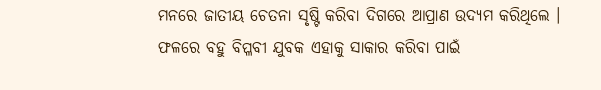ମନରେ ଜାତୀୟ ଚେତନା ସୃଷ୍ଟି କରିବା ଦିଗରେ ଆପ୍ରାଣ ଉଦ୍ୟମ କରିଥିଲେ । ଫଳରେ ବହୁ ବିପ୍ଳବୀ ଯୁବକ ଏହାକୁ ସାକାର କରିବା ପାଇଁ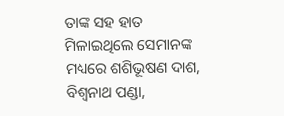ତାଙ୍କ ସହ ହାତ ମିଳାଇଥିଲେ ସେମାନଙ୍କ ମଧ୍ୟରେ ଶଶିଭୂଷଣ ଦାଶ, ବିଶ୍ୱନାଥ ପଣ୍ଡା,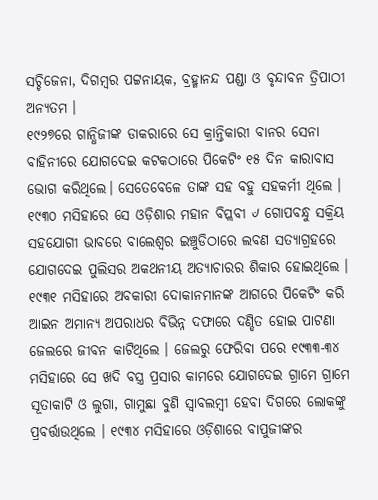ସଚ୍ଚିଜେନା, ଦିଗମ୍ବର ପଟ୍ଟନାୟକ, ବ୍ରହ୍ମାନନ୍ଦ ପଣ୍ଡା ଓ ବୃନ୍ଦାବନ ତ୍ରିପାଠୀ ଅନ୍ୟତମ ।
୧୯୨୭ରେ ଗାନ୍ଧିଜୀଙ୍କ ଡାକରାରେ ସେ କ୍ରାନ୍ତିକାରୀ ବାନର ସେନା ବାହିନୀରେ ଯୋଗଦେଇ କଟକଠାରେ ପିକେଟିଂ ୧୫ ଦିନ କାରାବାସ ଭୋଗ କରିଥିଲେ। ସେତେବେଳେ ତାଙ୍କ ସହ ବହୁ ସହକର୍ମୀ ଥିଲେ । ୧୯୩୦ ମସିହାରେ ସେ ଓଡ଼ିଶାର ମହାନ ବିପ୍ଲବୀ ୰ ଗୋପବନ୍ଧୁ ସକ୍ରିୟ ସହଯୋଗୀ ଭାବରେ ବାଲେଶ୍ୱର ଇଞ୍ଚୁଡିଠାରେ ଲବଣ ସତ୍ୟାଗ୍ରହରେ ଯୋଗଦେଇ ପୁଲିସର ଅକଥନୀୟ ଅତ୍ୟାଚାରର ଶିକାର ହୋଇଥିଲେ । ୧୯୩୧ ମସିହାରେ ଅବକାରୀ ଦୋକାନମାନଙ୍କ ଆଗରେ ପିକେଟିଂ କରି ଆଇନ ଅମାନ୍ୟ ଅପରାଧର ବିଭିନ୍ନ ଦଫାରେ ଦଣ୍ଡିତ ହୋଇ ପାଟଣା ଜେଲରେ ଜୀବନ କାଟିଥିଲେ । ଜେଲରୁ ଫେରିବା ପରେ ୧୯୩୩-୩୪ ମସିହାରେ ସେ ଖଦି ବସ୍ତ୍ର ପ୍ରସାର କାମରେ ଯୋଗଦେଇ ଗ୍ରାମେ ଗ୍ରାମେ ସୂତାକାଟି ଓ ଲୁଗା, ଗାମୁଛା ବୁଣି ସ୍ୱାବଲମ୍ବୀ ହେବା ଦିଗରେ ଲୋକଙ୍କୁ ପ୍ରବର୍ତ୍ତାଉଥିଲେ । ୧୯୩୪ ମସିହାରେ ଓଡ଼ିଶାରେ ବାପୁଜୀଙ୍କର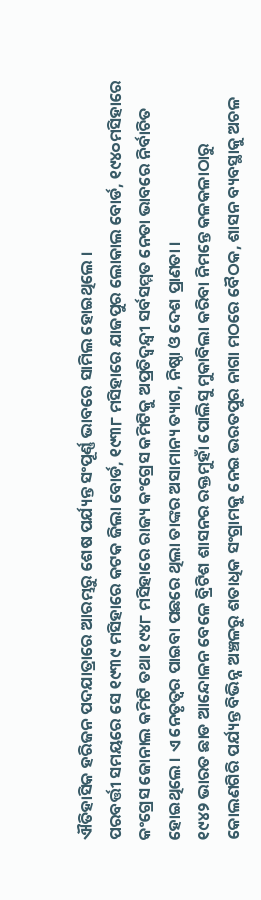ଐତିହାସିକ ହରିଜନ ପଦଯାତ୍ରାରେ ଆରମ୍ଭରୁ ଶେଷ ପର୍ଯ୍ୟନ୍ତ ସଂପୂର୍ଣ୍ଣ ଭାବରେ ସାମିଲ ହୋଇଥିଲେ ।
ପରବର୍ତ୍ତୀ ସମୟରେ ସେ ୧୯୩୯ ମସିହାରେ କଟକ ଜିଲା ବୋର୍ଡ, ୧୯୩୮ ମସିହାରେ ଯାଜପୁର ଲୋକାଲ ବୋର୍ଡ, ୧୯୪୦ମସିହାରେ କଂଗ୍ରେସ ଜୋନାଲ କମିଟି ତଥା ୧୯୪୮ ମସିହାରେ ରାଜ୍ୟ କଂଗ୍ରେସ କମିଟିକୁ ଅପ୍ରତିଦ୍ୱନ୍ଦ୍ୱୀ ସର୍ବସମ୍ମତ ନେତା ଭାବରେ ନିର୍ବାଚିତ ହୋଇଥିଲେ । ଏ ନେତୃତ୍ୱର ପାଇବା ପଛରେ ଥିଲା ତାଙ୍କର ଅସାମାନ୍ୟ ତ୍ୟାଗ, ନିଷ୍ଠା ଓ ଦେଶ ପ୍ରାଣତା ।
୧୯୪୨ ଭାରତ ଛାଡ ଆନ୍ଦୋଳନ ବେଳେ ବ୍ରିଟିଶ ଶାସନର ରକ୍ତମୁହାଁ ପୋଲିସୁ ମୁକାବିଲା କରିବା ନିମନ୍ତେ କଳକଳାଠାରୁ କୋଲଣଗିରି ପର୍ଯ୍ୟନ୍ତ ବିଭିନ୍ନ ଅଞ୍ଚଳରୁ ଶତାଧିକ ସଂଗ୍ରାମକୁ ନେଇ ଭରତପୁର ନାଗା ମଠରେ ବୈଠକ, ଶାସନ ବ୍ୟବସ୍ଥାକୁ ଅଚଳ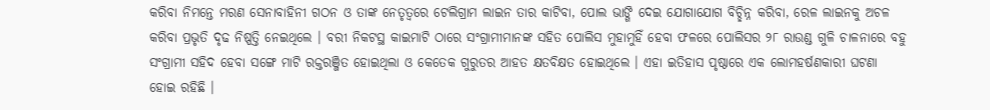କରିବା ନିମନ୍ତେ ମରଣ ସେନାବାହିନୀ ଗଠନ ଓ ତାଙ୍କ ନେତୃତ୍ୱରେ ଟେଲିଗ୍ରାମ ଲାଇନ ତାର କାଟିବା, ପୋଲ ଭାଙ୍ଗି ଦେଇ ଯୋଗାଯୋଗ ବିଚ୍ଛିନ୍ନ କରିବା, ରେଳ ଲାଇନକୁ ଅଚଳ କରିବା ପ୍ରଭୃତି ଦୃଢ ନିଷ୍ପତ୍ତି ନେଇଥିଲେ । ବରୀ ନିକଟସ୍ଥ କାଇମାଟି ଠାରେ ସଂଗ୍ରାମୀମାନଙ୍କ ସହିତ ପୋଲିସ ମୁହାମୁହିଁ ହେବା ଫଳରେ ପୋଲିସର ୨୮ ରାଉଣ୍ଡ ଗୁଳି ଚାଳନାରେ ବହୁ ସଂଗ୍ରାମୀ ସହିଦ ହେବା ସଙ୍ଗେ ମାଟି ରକ୍ତରଞ୍ଜିତ ହୋଇଥିଲା ଓ କେତେକ ଗୁରୁତର ଆହତ କ୍ଷତବିକ୍ଷତ ହୋଇଥିଲେ । ଏହା ଇତିହାସ ପୃଷ୍ଠାରେ ଏକ ଲୋମହର୍ଷଣକାରୀ ଘଟଣା ହୋଇ ରହିଛି ।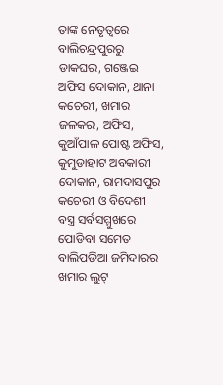ତାଙ୍କ ନେତୃତ୍ୱରେ ବାଲିଚନ୍ଦ୍ରପୁରରୁ ଡାକଘର, ଗଞ୍ଜେଇ ଅଫିସ ଦୋକାନ, ଥାନା କଚେରୀ, ଖମାର ଜଳକର, ଅଫିସ, କୁଆଁପାଳ ପୋଷ୍ଟ ଅଫିସ, କୁମୁଡାହାଟ ଅବକାରୀ ଦୋକାନ, ରାମଦାସପୁର କଚେରୀ ଓ ବିଦେଶୀ ବସ୍ତ୍ର ସର୍ବସମ୍ମୁଖରେ ପୋଡିବା ସମେତ ବାଲିପଡିଆ ଜମିଦାରର ଖମାର ଲୁଟ୍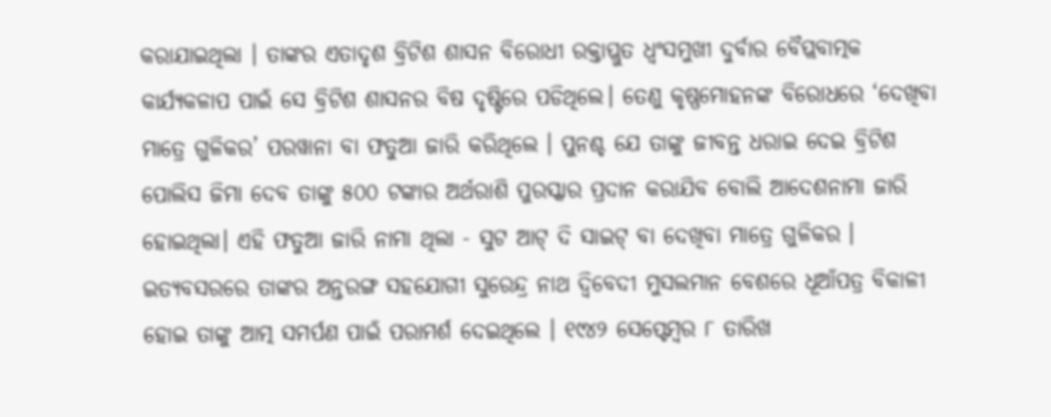କରାଯାଇଥିଲା । ତାଙ୍କର ଏତାଦୃଶ ବ୍ରିଟିଶ ଶାସନ ବିରୋଧୀ ରକ୍ତାପ୍ଲୁତ ଧ୍ୱଂସମୁଖୀ ଦୁର୍ବାର ବୈପ୍ଲବାତ୍ମକ କାର୍ଯ୍ୟକଳାପ ପାଇଁ ସେ ବ୍ରିଟିଶ ଶାସନର ବିଷ ଦୃଷ୍ଟିରେ ପଡିଥିଲେ। ତେଣୁ କୃଷ୍ଣମୋହନଙ୍କ ବିରୋଧରେ ‘ଦେଖିବା ମାତ୍ରେ ଗୁଳିକର’ ପରୱାନା ବା ଫତୁଆ ଜାରି କରିଥିଲେ । ପୁନଶ୍ଚ ଯେ ତାଙ୍କୁ ଜୀବନ୍ତ ଧରାଇ ଦେଇ ବ୍ରିଟିଶ ପୋଲିସ ଜିମା ଦେବ ତାଙ୍କୁ ୫୦୦ ଟଙ୍କାର ଅର୍ଥରାଶି ପୁରସ୍କାର ପ୍ରଦାନ କରାଯିବ ବୋଲି ଆଦେଶନାମା ଜାରି ହୋଇଥିଲା। ଏହି ଫତୁଆ ଜାରି ନାମା ଥିଲା - ସୁଟ ଆଟ୍ ଦି ସାଇଟ୍ ବା ଦେଖିବା ମାତ୍ରେ ଗୁଳିକର । ଇତ୍ୟବସରରେ ତାଙ୍କର ଅନ୍ତରଙ୍ଗ ସହଯୋଗୀ ସୁରେନ୍ଦ୍ର ନାଥ ଦ୍ୱିବେଦୀ ମୁସଲମାନ ବେଶରେ ଧୂଆଁପତ୍ର ବିକାଳୀ ହୋଇ ତାଙ୍କୁ ଆତ୍ମ ସମର୍ପଣ ପାଇଁ ପରାମର୍ଶ ଦେଇଥିଲେ । ୧୯୪୨ ସେପ୍ଟେମ୍ବର ୮ ତାରିଖ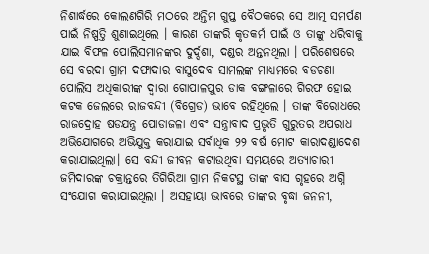ନିଶାର୍ଦ୍ଧରେ କୋଲଣଗିରି ମଠରେ ଅନ୍ତିମ ଗୁପ୍ତ ବୈଠକରେ ସେ ଆତ୍ମ ସମର୍ପଣ ପାଇଁ ନିଷ୍ପତ୍ତି ଶୁଣାଇଥିଲେ । କାରଣ ତାଙ୍କରି କୃତକର୍ମ ପାଇଁ ଓ ତାଙ୍କୁ ଧରିବାକୁ ଯାଇ ବିଫଳ ପୋଲିସମାନଙ୍କର ଦୁର୍ଦ୍ଦଶା, ଦଣ୍ଡର ଅନ୍ତନଥିଲା । ପରିଶେଷରେ ସେ ବରଦା ଗ୍ରାମ ଦଫାଦାର ବାସୁଦେବ ସାମଲଙ୍କ ମାଧ୍ୟମରେ ବଡଚଣା ପୋଲିସ ଅଧିକାରୀଙ୍କ ଦ୍ୱାରା ଗୋପାଳପୁର ଡାକ ବଙ୍ଗଳାରେ ଗିରଫ ହୋଇ କଟକ ଜେଲରେ ରାଜବନ୍ଦୀ (ବିଗ୍ରେଡ) ଭାବେ ରହିଥିଲେ । ତାଙ୍କ ବିରୋଧରେ ରାଜଦ୍ରୋହ ଷଡଯନ୍ତ୍ର ପୋଡାଜଳା ଏବଂ ସନ୍ତ୍ରାବାଦ ପ୍ରଭୃତି ଗୁରୁତର ଅପରାଧ ଅଭିଯୋଗରେ ଅଭିଯୁକ୍ତ କରାଯାଇ ସର୍ବାଧିକ ୨୨ ବର୍ଷ ମୋଟ କାରାଦଣ୍ଡାଦେଶ କରାଯାଇଥିଲା। ସେ ବନ୍ଦୀ ଜୀବନ କଟାଉଥିବା ସମୟରେ ଅତ୍ୟାଚାରୀ ଜମିଦାରଙ୍କ ଚକ୍ରାନ୍ତରେ ତିଗିରିଆ ଗ୍ରାମ ନିକଟସ୍ଥ ତାଙ୍କ ବାସ ଗୃହରେ ଅଗ୍ନି ସଂଯୋଗ କରାଯାଇଥିଲା । ଅସହାୟା ଭାବରେ ତାଙ୍କର ବୃଦ୍ଧା ଜନନୀ,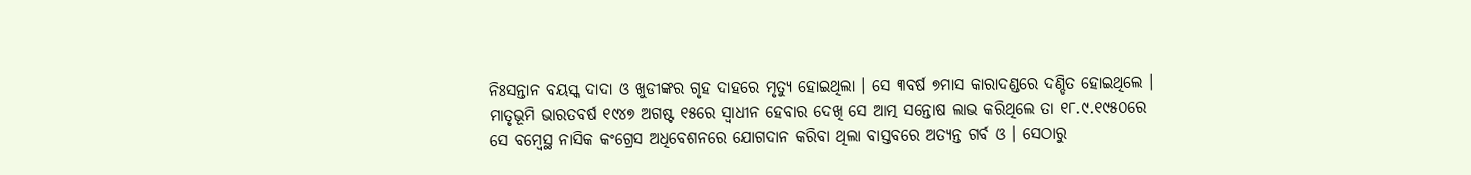ନିଃସନ୍ତାନ ବୟସ୍କ ଦାଦା ଓ ଖୁଡୀଙ୍କର ଗୃହ ଦାହରେ ମୃତ୍ୟୁ ହୋଇଥିଲା । ସେ ୩ବର୍ଷ ୭ମାସ କାରାଦଣ୍ଡରେ ଦଣ୍ଡିତ ହୋଇଥିଲେ । ମାତୃଭୂମି ଭାରତବର୍ଷ ୧୯୪୭ ଅଗଷ୍ଟ ୧୫ରେ ସ୍ୱାଧୀନ ହେବାର ଦେଖି ସେ ଆତ୍ମ ସନ୍ତୋଷ ଲାଭ କରିଥିଲେ ତା ୧୮.୯.୧୯୫୦ରେ ସେ ବମ୍ବେସ୍ଥ ନାସିକ କଂଗ୍ରେସ ଅଧିବେଶନରେ ଯୋଗଦାନ କରିବା ଥିଲା ବାସ୍ତବରେ ଅତ୍ୟନ୍ତ ଗର୍ବ ଓ । ସେଠାରୁ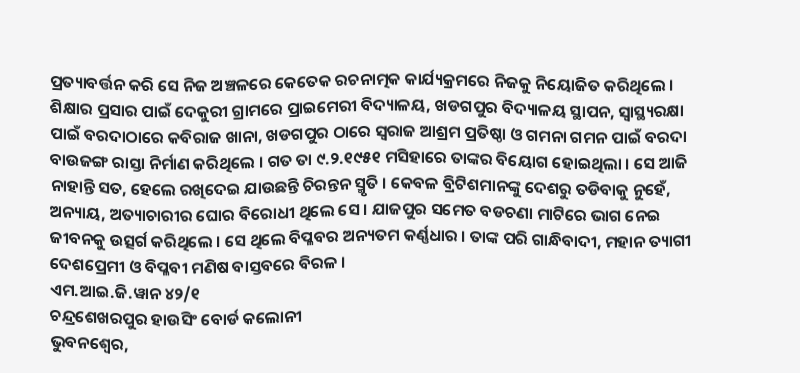ପ୍ରତ୍ୟାବର୍ତ୍ତନ କରି ସେ ନିଜ ଅଞ୍ଚଳରେ କେତେକ ରଚନାତ୍ମକ କାର୍ଯ୍ୟକ୍ରମରେ ନିଜକୁ ନିୟୋଜିତ କରିଥିଲେ । ଶିକ୍ଷାର ପ୍ରସାର ପାଇଁ ଦେକୁରୀ ଗ୍ରାମରେ ପ୍ରାଇମେରୀ ବିଦ୍ୟାଳୟ, ଖଡଗପୁର ବିଦ୍ୟାଳୟ ସ୍ଥାପନ, ସ୍ୱାସ୍ଥ୍ୟରକ୍ଷା ପାଇଁ ବରଦାଠାରେ କବିରାଜ ଖାନା, ଖଡଗପୁର ଠାରେ ସ୍ୱରାଜ ଆଶ୍ରମ ପ୍ରତିଷ୍ଠା ଓ ଗମନା ଗମନ ପାଇଁ ବରଦା ବାଉଜଙ୍ଗ ରାସ୍ତା ନିର୍ମାଣ କରିଥିଲେ । ଗତ ତା ୯.୨.୧୯୫୧ ମସିହାରେ ତାଙ୍କର ବିୟୋଗ ହୋଇଥିଲା । ସେ ଆଜି ନାହାନ୍ତି ସତ, ହେଲେ ରଖିଦେଇ ଯାଉଛନ୍ତି ଚିରନ୍ତନ ସ୍ମୃତି । କେବଳ ବ୍ରିଟିଶମାନଙ୍କୁ ଦେଶରୁ ତଡିବାକୁ ନୁହେଁ, ଅନ୍ୟାୟ, ଅତ୍ୟାଚାରୀର ଘୋର ବିରୋଧୀ ଥିଲେ ସେ । ଯାଜପୁର ସମେତ ବଡଚଣା ମାଟିରେ ଭାଗ ନେଇ ଜୀବନକୁ ଉତ୍ସର୍ଗ କରିଥିଲେ । ସେ ଥିଲେ ବିପ୍ଳବର ଅନ୍ୟତମ କର୍ଣ୍ଣଧାର । ତାଙ୍କ ପରି ଗାନ୍ଧିବାଦୀ, ମହାନ ତ୍ୟାଗୀ ଦେଶପ୍ରେମୀ ଓ ବିପ୍ଳବୀ ମଣିଷ ବାସ୍ତବରେ ବିରଳ ।
ଏମ.ଆଇ.ଜି.ୱାନ ୪୨/୧
ଚନ୍ଦ୍ରଶେଖରପୁର ହାଉସିଂ ବୋର୍ଡ କଲୋନୀ
ଭୁବନଶ୍ୱେର,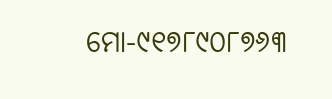ମୋ-୯୧୭୮୯୦୮୭୬୩